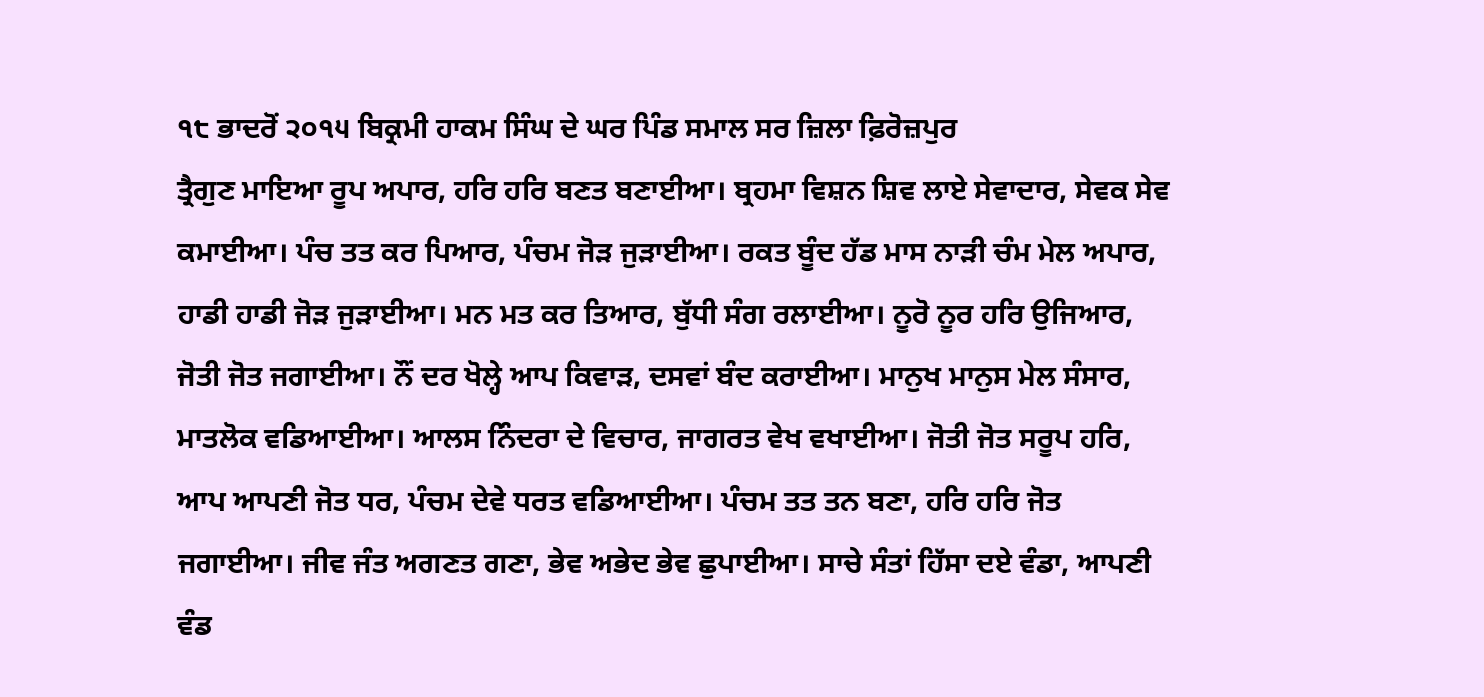੧੮ ਭਾਦਰੋਂ ੨੦੧੫ ਬਿਕ੍ਰਮੀ ਹਾਕਮ ਸਿੰਘ ਦੇ ਘਰ ਪਿੰਡ ਸਮਾਲ ਸਰ ਜ਼ਿਲਾ ਫ਼ਿਰੋਜ਼ਪੁਰ
ਤ੍ਰੈਗੁਣ ਮਾਇਆ ਰੂਪ ਅਪਾਰ, ਹਰਿ ਹਰਿ ਬਣਤ ਬਣਾਈਆ। ਬ੍ਰਹਮਾ ਵਿਸ਼ਨ ਸ਼ਿਵ ਲਾਏ ਸੇਵਾਦਾਰ, ਸੇਵਕ ਸੇਵ ਕਮਾਈਆ। ਪੰਚ ਤਤ ਕਰ ਪਿਆਰ, ਪੰਚਮ ਜੋੜ ਜੁੜਾਈਆ। ਰਕਤ ਬੂੰਦ ਹੱਡ ਮਾਸ ਨਾੜੀ ਚੰਮ ਮੇਲ ਅਪਾਰ, ਹਾਡੀ ਹਾਡੀ ਜੋੜ ਜੁੜਾਈਆ। ਮਨ ਮਤ ਕਰ ਤਿਆਰ, ਬੁੱਧੀ ਸੰਗ ਰਲਾਈਆ। ਨੂਰੋ ਨੂਰ ਹਰਿ ਉਜਿਆਰ, ਜੋਤੀ ਜੋਤ ਜਗਾਈਆ। ਨੌਂ ਦਰ ਖੋਲ੍ਹੇ ਆਪ ਕਿਵਾੜ, ਦਸਵਾਂ ਬੰਦ ਕਰਾਈਆ। ਮਾਨੁਖ ਮਾਨੁਸ ਮੇਲ ਸੰਸਾਰ, ਮਾਤਲੋਕ ਵਡਿਆਈਆ। ਆਲਸ ਨਿੰਦਰਾ ਦੇ ਵਿਚਾਰ, ਜਾਗਰਤ ਵੇਖ ਵਖਾਈਆ। ਜੋਤੀ ਜੋਤ ਸਰੂਪ ਹਰਿ, ਆਪ ਆਪਣੀ ਜੋਤ ਧਰ, ਪੰਚਮ ਦੇਵੇ ਧਰਤ ਵਡਿਆਈਆ। ਪੰਚਮ ਤਤ ਤਨ ਬਣਾ, ਹਰਿ ਹਰਿ ਜੋਤ ਜਗਾਈਆ। ਜੀਵ ਜੰਤ ਅਗਣਤ ਗਣਾ, ਭੇਵ ਅਭੇਦ ਭੇਵ ਛੁਪਾਈਆ। ਸਾਚੇ ਸੰਤਾਂ ਹਿੱਸਾ ਦਏ ਵੰਡਾ, ਆਪਣੀ ਵੰਡ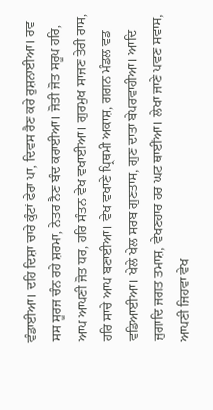ਵੰਡਾਈਆ। ਦਹਿ ਦਿਸ਼ਾ ਚਾਰੇ ਕੁੰਟਾਂ ਫੇਰਾ ਪਾ, ਦਿਵਸ ਰੈਣ ਕਰੇ ਰੁਸ਼ਨਾਈਆ। ਰਵ ਸਸ ਸੂਰਜ ਚੰਨ ਰਹੇ ਸ਼ਰਮਾ, ਨੇਤਰ ਨੈਣ ਬੰਦ ਕਰਾਈਆ। ਜੋਤੀ ਜੋਤ ਸਰੂਪ ਹਰਿ, ਆਪ ਆਪਣੀ ਜੋਤ ਧਰ, ਹਰਿ ਸੰਤਨ ਵੇਖ ਵਖਾਈਆ। ਗੁਰਮੁਖ ਸਾਜਣ ਤੇਰੀ ਰਾਸ, ਹਰਿ ਸਾਚੇ ਆਪ ਬਣਾਈਆ। ਵੇਖ ਵਖਾਣੇ ਪ੍ਰਿਥਮੀ ਅਕਾਸ਼, ਗਗਨ ਮੰਡਲ ਵਡ ਵਡਿਆਈਆ। ਖੇਲੇ ਖੇਲ ਸਰਬ ਗੁਣਤਾਸ, ਗੁਣ ਦਾਤਾ ਬੇਪਰਵਾਹੀਆ। ਆਦਿ ਜੁਗਾਦਿ ਜਗਤ ਤਮਾਸ਼, ਵੇਖਣਹਾਰ ਹਰ ਘਟ ਥਾਈਂਆ। ਲੇਖਾ ਜਾਣੇ ਪਵਣ ਸਵਾਸ, ਆਪਣੀ ਜਿਹਵਾ ਵੇਖ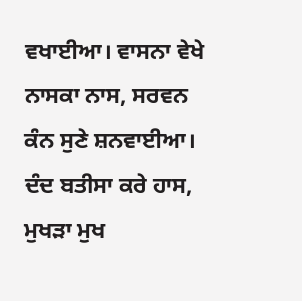ਵਖਾਈਆ। ਵਾਸਨਾ ਵੇਖੇ ਨਾਸਕਾ ਨਾਸ, ਸਰਵਨ ਕੰਨ ਸੁਣੇ ਸ਼ਨਵਾਈਆ। ਦੰਦ ਬਤੀਸਾ ਕਰੇ ਹਾਸ, ਮੁਖੜਾ ਮੁਖ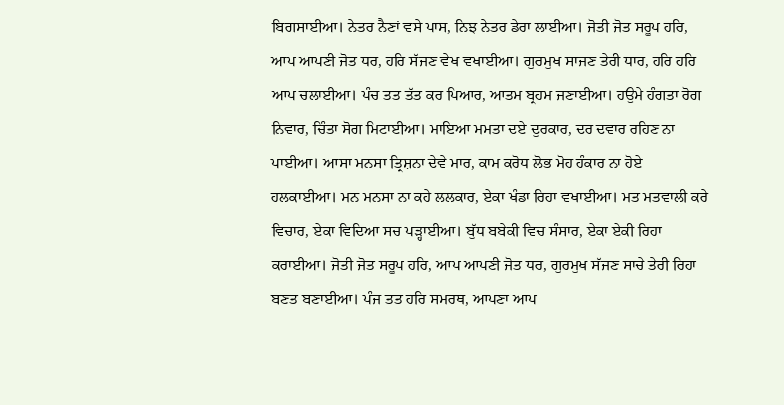ਬਿਗਸਾਈਆ। ਨੇਤਰ ਨੈਣਾਂ ਵਸੇ ਪਾਸ, ਨਿਝ ਨੇਤਰ ਡੇਰਾ ਲਾਈਆ। ਜੋਤੀ ਜੋਤ ਸਰੂਪ ਹਰਿ, ਆਪ ਆਪਣੀ ਜੋਤ ਧਰ, ਹਰਿ ਸੱਜਣ ਵੇਖ ਵਖਾਈਆ। ਗੁਰਮੁਖ ਸਾਜਣ ਤੇਰੀ ਧਾਰ, ਹਰਿ ਹਰਿ ਆਪ ਚਲਾਈਆ। ਪੰਚ ਤਤ ਤੱਤ ਕਰ ਪਿਆਰ, ਆਤਮ ਬ੍ਰਹਮ ਜਣਾਈਆ। ਹਉਮੇ ਹੰਗਤਾ ਰੋਗ ਨਿਵਾਰ, ਚਿੰਤਾ ਸੋਗ ਮਿਟਾਈਆ। ਮਾਇਆ ਮਮਤਾ ਦਏ ਦੁਰਕਾਰ, ਦਰ ਦਵਾਰ ਰਹਿਣ ਨਾ ਪਾਈਆ। ਆਸਾ ਮਨਸਾ ਤ੍ਰਿਸ਼ਨਾ ਦੇਵੇ ਮਾਰ, ਕਾਮ ਕਰੋਧ ਲੋਭ ਮੋਹ ਹੰਕਾਰ ਨਾ ਹੋਏ ਹਲਕਾਈਆ। ਮਨ ਮਨਸਾ ਨਾ ਕਹੇ ਲਲਕਾਰ, ਏਕਾ ਖੰਡਾ ਰਿਹਾ ਵਖਾਈਆ। ਮਤ ਮਤਵਾਲੀ ਕਰੇ ਵਿਚਾਰ, ਏਕਾ ਵਿਦਿਆ ਸਚ ਪੜ੍ਹਾਈਆ। ਬੁੱਧ ਬਬੇਕੀ ਵਿਚ ਸੰਸਾਰ, ਏਕਾ ਏਕੀ ਰਿਹਾ ਕਰਾਈਆ। ਜੋਤੀ ਜੋਤ ਸਰੂਪ ਹਰਿ, ਆਪ ਆਪਣੀ ਜੋਤ ਧਰ, ਗੁਰਮੁਖ ਸੱਜਣ ਸਾਚੇ ਤੇਰੀ ਰਿਹਾ ਬਣਤ ਬਣਾਈਆ। ਪੰਜ ਤਤ ਹਰਿ ਸਮਰਥ, ਆਪਣਾ ਆਪ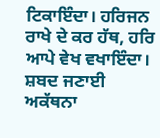ਟਿਕਾਇੰਦਾ। ਹਰਿਜਨ ਰਾਖੇ ਦੇ ਕਰ ਹੱਥ, ਹਰਿ ਆਪੇ ਵੇਖ ਵਖਾਇੰਦਾ। ਸ਼ਬਦ ਜਣਾਈ ਅਕੱਥਨਾ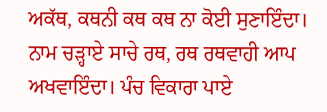ਅਕੱਥ, ਕਥਨੀ ਕਥ ਕਥ ਨਾ ਕੋਈ ਸੁਣਾਇੰਦਾ। ਨਾਮ ਚੜ੍ਹਾਏ ਸਾਚੇ ਰਥ, ਰਥ ਰਥਵਾਹੀ ਆਪ ਅਖਵਾਇੰਦਾ। ਪੰਚ ਵਿਕਾਰਾ ਪਾਏ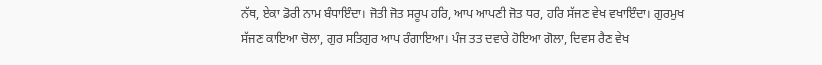ਨੱਥ, ਏਕਾ ਡੋਰੀ ਨਾਮ ਬੰਧਾਇੰਦਾ। ਜੋਤੀ ਜੋਤ ਸਰੂਪ ਹਰਿ, ਆਪ ਆਪਣੀ ਜੋਤ ਧਰ, ਹਰਿ ਸੱਜਣ ਵੇਖ ਵਖਾਇੰਦਾ। ਗੁਰਮੁਖ ਸੱਜਣ ਕਾਇਆ ਚੋਲਾ, ਗੁਰ ਸਤਿਗੁਰ ਆਪ ਰੰਗਾਇਆ। ਪੰਜ ਤਤ ਦਵਾਰੇ ਹੋਇਆ ਗੋਲਾ, ਦਿਵਸ ਰੈਣ ਵੇਖ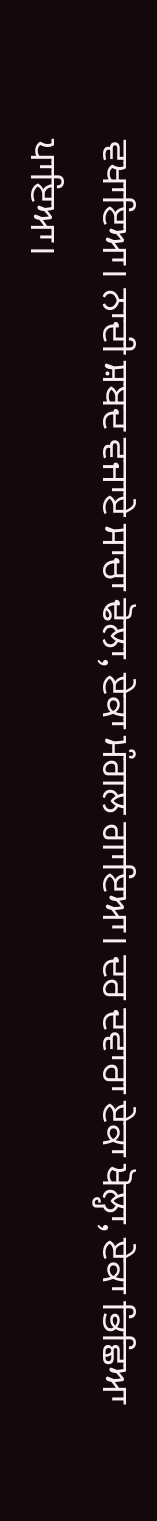ਵਖਾਇਆ। ਨਾਦੀ ਸ਼ਬਦ ਵਜਾਏ ਸਾਚਾ ਢੋਲਾ, ਏਕਾ ਮੰਗਲ ਗਾਇਆ। ਦਰ ਦਵਾਰਾ ਏਕਾ ਖੋਲ੍ਹਾ, ਏਕਾ ਭਿਛਿਆ ਪਾਇਆ।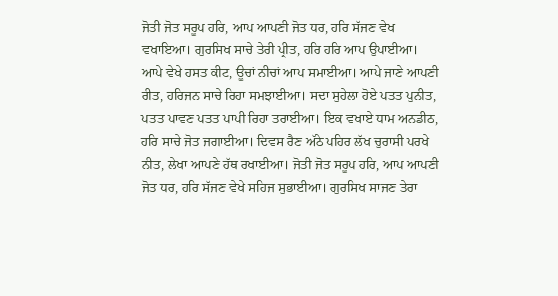ਜੋਤੀ ਜੋਤ ਸਰੂਪ ਹਰਿ, ਆਪ ਆਪਣੀ ਜੋਤ ਧਰ, ਹਰਿ ਸੱਜਣ ਵੇਖ ਵਖਾਇਆ। ਗੁਰਸਿਖ ਸਾਚੇ ਤੇਰੀ ਪ੍ਰੀਤ, ਹਰਿ ਹਰਿ ਆਪ ਉਪਾਈਆ। ਆਪੇ ਵੇਖੇ ਹਸਤ ਕੀਟ, ਊਚਾਂ ਨੀਚਾਂ ਆਪ ਸਮਾਈਆ। ਆਪੇ ਜਾਣੇ ਆਪਣੀ ਰੀਤ, ਹਰਿਜਨ ਸਾਚੇ ਰਿਹਾ ਸਮਝਾਈਆ। ਸਦਾ ਸੁਹੇਲਾ ਹੋਏ ਪਤਤ ਪੁਨੀਤ, ਪਤਤ ਪਾਵਣ ਪਤਤ ਪਾਪੀ ਰਿਹਾ ਤਰਾਈਆ। ਇਕ ਵਖਾਏ ਧਾਮ ਅਨਡੀਠ, ਹਰਿ ਸਾਚੇ ਜੋਤ ਜਗਾਈਆ। ਦਿਵਸ ਰੈਣ ਅੱਠੇ ਪਹਿਰ ਲੱਖ ਚੁਰਾਸੀ ਪਰਖੇ ਨੀਤ, ਲੇਖਾ ਆਪਣੇ ਹੱਥ ਰਖਾਈਆ। ਜੋਤੀ ਜੋਤ ਸਰੂਪ ਹਰਿ, ਆਪ ਆਪਣੀ ਜੋਤ ਧਰ, ਹਰਿ ਸੱਜਣ ਵੇਖੇ ਸਹਿਜ ਸੁਭਾਈਆ। ਗੁਰਸਿਖ ਸਾਜਣ ਤੇਰਾ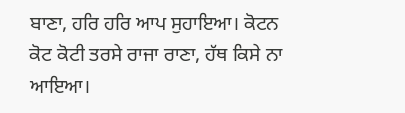ਬਾਣਾ, ਹਰਿ ਹਰਿ ਆਪ ਸੁਹਾਇਆ। ਕੋਟਨ ਕੋਟ ਕੋਟੀ ਤਰਸੇ ਰਾਜਾ ਰਾਣਾ, ਹੱਥ ਕਿਸੇ ਨਾ ਆਇਆ।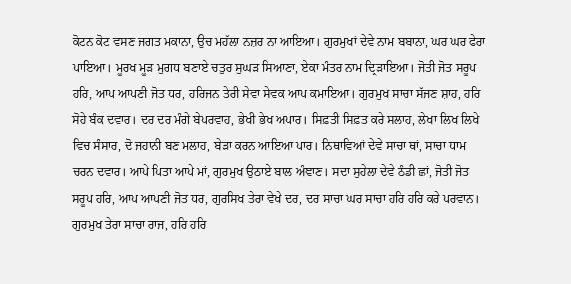ਕੋਟਨ ਕੋਟ ਵਸਣ ਜਗਤ ਮਕਾਨਾ, ਉਚ ਮਹੱਲਾ ਨਜ਼ਰ ਨਾ ਆਇਆ। ਗੁਰਮੁਖਾਂ ਦੇਵੇ ਨਾਮ ਬਬਾਨਾ, ਘਰ ਘਰ ਫੇਰਾ ਪਾਇਆ। ਮੂਰਖ ਮੂੜ ਮੁਗਧ ਬਣਾਏ ਚਤੁਰ ਸੁਘੜ ਸਿਆਣਾ, ਏਕਾ ਮੰਤਰ ਨਾਮ ਦ੍ਰਿੜਾਇਆ। ਜੋਤੀ ਜੋਤ ਸਰੂਪ ਹਰਿ, ਆਪ ਆਪਣੀ ਜੋਤ ਧਰ, ਹਰਿਜਨ ਤੇਰੀ ਸੇਵਾ ਸੇਵਕ ਆਪ ਕਮਾਇਆ। ਗੁਰਮੁਖ ਸਾਚਾ ਸੱਜਣ ਸ਼ਾਹ, ਹਰਿ ਸੋਹੇ ਬੰਕ ਦਵਾਰ। ਦਰ ਦਰ ਮੰਗੇ ਬੇਪਰਵਾਹ, ਭੇਖੀ ਭੇਖ ਅਪਾਰ। ਸਿਫ਼ਤੀ ਸਿਫ਼ਤ ਕਰੇ ਸਲਾਹ, ਲੇਖਾ ਲਿਖ ਲਿਖੇ ਵਿਚ ਸੰਸਾਰ, ਦੋ ਜਹਾਨੀ ਬਣ ਮਲਾਹ, ਬੇੜਾ ਕਰਨ ਆਇਆ ਪਾਰ। ਨਿਥਾਵਿਆਂ ਦੇਵੇ ਸਾਚਾ ਥਾਂ, ਸਾਚਾ ਧਾਮ ਚਰਨ ਦਵਾਰ। ਆਪੇ ਪਿਤਾ ਆਪੇ ਮਾਂ, ਗੁਰਮੁਖ ਉਠਾਏ ਬਾਲ ਅੰਞਾਣ। ਸਦਾ ਸੁਹੇਲਾ ਦੇਵੇ ਠੰਡੀ ਛਾਂ, ਜੋਤੀ ਜੋਤ ਸਰੂਪ ਹਰਿ, ਆਪ ਆਪਣੀ ਜੋਤ ਧਰ, ਗੁਰਸਿਖ ਤੇਰਾ ਵੇਖੇ ਦਰ, ਦਰ ਸਾਚਾ ਘਰ ਸਾਚਾ ਹਰਿ ਹਰਿ ਕਰੇ ਪਰਵਾਨ। ਗੁਰਮੁਖ ਤੇਰਾ ਸਾਚਾ ਰਾਜ, ਹਰਿ ਹਰਿ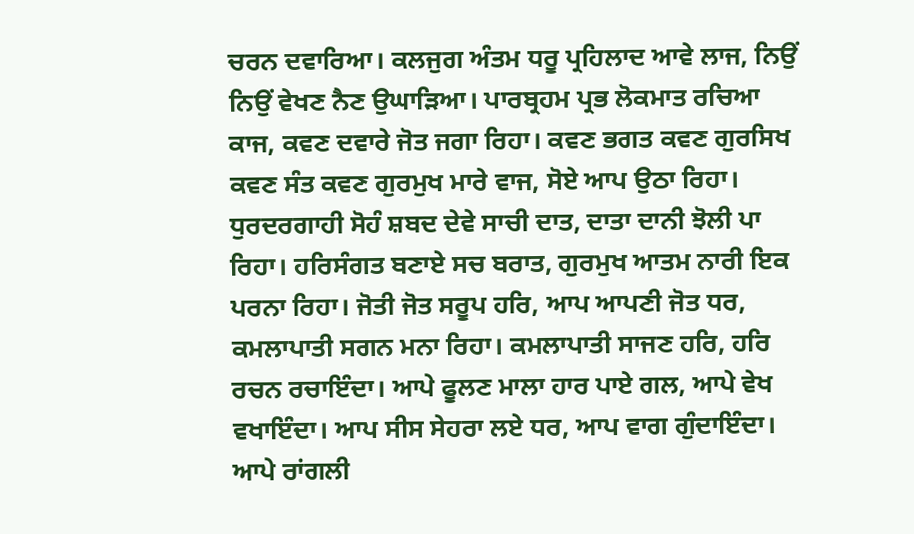ਚਰਨ ਦਵਾਰਿਆ। ਕਲਜੁਗ ਅੰਤਮ ਧਰੂ ਪ੍ਰਹਿਲਾਦ ਆਵੇ ਲਾਜ, ਨਿਉਂ ਨਿਉਂ ਵੇਖਣ ਨੈਣ ਉਘਾੜਿਆ। ਪਾਰਬ੍ਰਹਮ ਪ੍ਰਭ ਲੋਕਮਾਤ ਰਚਿਆ ਕਾਜ, ਕਵਣ ਦਵਾਰੇ ਜੋਤ ਜਗਾ ਰਿਹਾ। ਕਵਣ ਭਗਤ ਕਵਣ ਗੁਰਸਿਖ ਕਵਣ ਸੰਤ ਕਵਣ ਗੁਰਮੁਖ ਮਾਰੇ ਵਾਜ, ਸੋਏ ਆਪ ਉਠਾ ਰਿਹਾ। ਧੁਰਦਰਗਾਹੀ ਸੋਹੰ ਸ਼ਬਦ ਦੇਵੇ ਸਾਚੀ ਦਾਤ, ਦਾਤਾ ਦਾਨੀ ਝੋਲੀ ਪਾ ਰਿਹਾ। ਹਰਿਸੰਗਤ ਬਣਾਏ ਸਚ ਬਰਾਤ, ਗੁਰਮੁਖ ਆਤਮ ਨਾਰੀ ਇਕ ਪਰਨਾ ਰਿਹਾ। ਜੋਤੀ ਜੋਤ ਸਰੂਪ ਹਰਿ, ਆਪ ਆਪਣੀ ਜੋਤ ਧਰ, ਕਮਲਾਪਾਤੀ ਸਗਨ ਮਨਾ ਰਿਹਾ। ਕਮਲਾਪਾਤੀ ਸਾਜਣ ਹਰਿ, ਹਰਿ ਰਚਨ ਰਚਾਇੰਦਾ। ਆਪੇ ਫੂਲਣ ਮਾਲਾ ਹਾਰ ਪਾਏ ਗਲ, ਆਪੇ ਵੇਖ ਵਖਾਇੰਦਾ। ਆਪ ਸੀਸ ਸੇਹਰਾ ਲਏ ਧਰ, ਆਪ ਵਾਗ ਗੁੰਦਾਇੰਦਾ। ਆਪੇ ਰਾਂਗਲੀ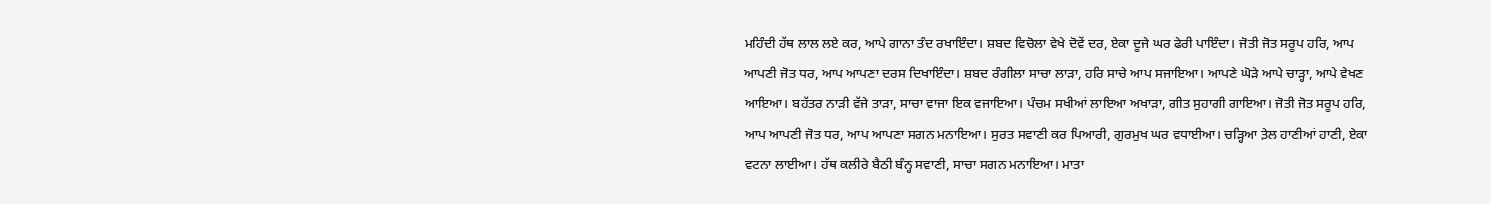ਮਹਿੰਦੀ ਹੱਥ ਲਾਲ ਲਏ ਕਰ, ਆਪੇ ਗਾਨਾ ਤੰਦ ਰਖਾਇੰਦਾ। ਸ਼ਬਦ ਵਿਚੋਲਾ ਵੇਖੇ ਦੋਵੇਂ ਦਰ, ਏਕਾ ਦੂਜੇ ਘਰ ਫੇਰੀ ਪਾਇੰਦਾ। ਜੋਤੀ ਜੋਤ ਸਰੂਪ ਹਰਿ, ਆਪ ਆਪਣੀ ਜੋਤ ਧਰ, ਆਪ ਆਪਣਾ ਦਰਸ ਦਿਖਾਇੰਦਾ। ਸ਼ਬਦ ਰੰਗੀਲਾ ਸਾਚਾ ਲਾੜਾ, ਹਰਿ ਸਾਚੇ ਆਪ ਸਜਾਇਆ। ਆਪਣੇ ਘੋੜੇ ਆਪੇ ਚਾੜ੍ਹਾ, ਆਪੇ ਵੇਖਣ ਆਇਆ। ਬਹੱਤਰ ਨਾੜੀ ਵੱਜੇ ਤਾੜਾ, ਸਾਚਾ ਵਾਜਾ ਇਕ ਵਜਾਇਆ। ਪੰਚਮ ਸਖੀਆਂ ਲਾਇਆ ਅਖਾੜਾ, ਗੀਤ ਸੁਹਾਗੀ ਗਾਇਆ। ਜੋਤੀ ਜੋਤ ਸਰੂਪ ਹਰਿ, ਆਪ ਆਪਣੀ ਜੋਤ ਧਰ, ਆਪ ਆਪਣਾ ਸਗਨ ਮਨਾਇਆ। ਸੁਰਤ ਸਵਾਣੀ ਕਰ ਪਿਆਰੀ, ਗੁਰਮੁਖ ਘਰ ਵਧਾਈਆ। ਚੜ੍ਹਿਆ ਤ਼ੇਲ ਹਾਣੀਆਂ ਹਾਣੀ, ਏਕਾ ਵਟਨਾ ਲਾਈਆ। ਹੱਥ ਕਲੀਰੇ ਬੈਠੀ ਬੰਨ੍ਹ ਸਵਾਣੀ, ਸਾਚਾ ਸਗਨ ਮਨਾਇਆ। ਮਾਤਾ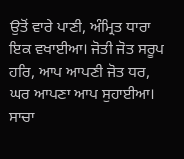ਉਤੋਂ ਵਾਰੇ ਪਾਣੀ, ਅੰਮ੍ਰਿਤ ਧਾਰਾ ਇਕ ਵਖਾਈਆ। ਜੋਤੀ ਜੋਤ ਸਰੂਪ ਹਰਿ, ਆਪ ਆਪਣੀ ਜੋਤ ਧਰ, ਘਰ ਆਪਣਾ ਆਪ ਸੁਹਾਈਆ। ਸਾਚਾ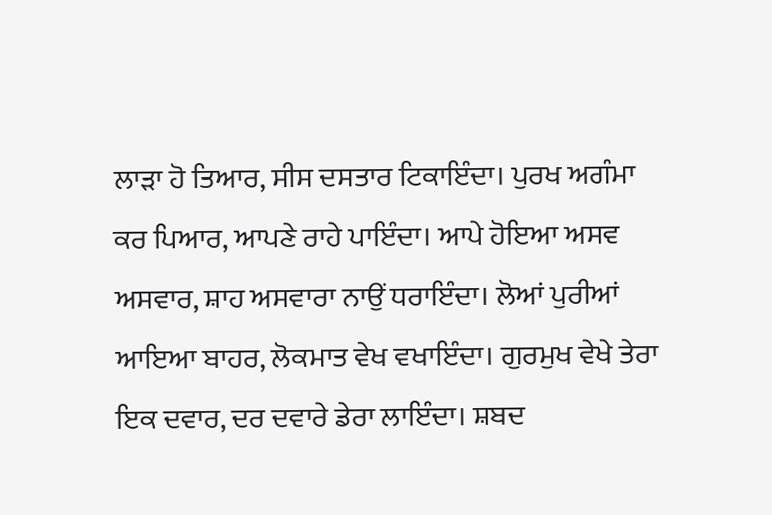ਲਾੜਾ ਹੋ ਤਿਆਰ, ਸੀਸ ਦਸਤਾਰ ਟਿਕਾਇੰਦਾ। ਪੁਰਖ ਅਗੰਮਾ ਕਰ ਪਿਆਰ, ਆਪਣੇ ਰਾਹੇ ਪਾਇੰਦਾ। ਆਪੇ ਹੋਇਆ ਅਸਵ ਅਸਵਾਰ, ਸ਼ਾਹ ਅਸਵਾਰਾ ਨਾਉਂ ਧਰਾਇੰਦਾ। ਲੋਆਂ ਪੁਰੀਆਂ ਆਇਆ ਬਾਹਰ, ਲੋਕਮਾਤ ਵੇਖ ਵਖਾਇੰਦਾ। ਗੁਰਮੁਖ ਵੇਖੇ ਤੇਰਾ ਇਕ ਦਵਾਰ, ਦਰ ਦਵਾਰੇ ਡੇਰਾ ਲਾਇੰਦਾ। ਸ਼ਬਦ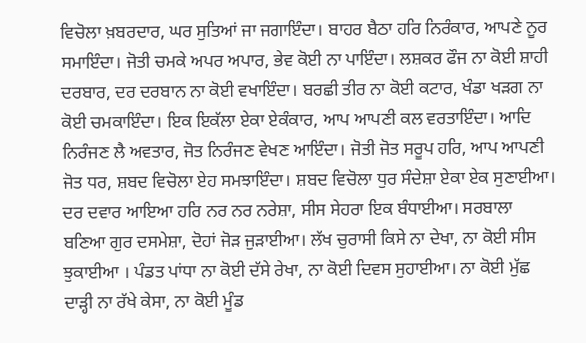ਵਿਚੋਲਾ ਖ਼ਬਰਦਾਰ, ਘਰ ਸੁਤਿਆਂ ਜਾ ਜਗਾਇੰਦਾ। ਬਾਹਰ ਬੈਠਾ ਹਰਿ ਨਿਰੰਕਾਰ, ਆਪਣੇ ਨੂਰ ਸਮਾਇੰਦਾ। ਜੋਤੀ ਚਮਕੇ ਅਪਰ ਅਪਾਰ, ਭੇਵ ਕੋਈ ਨਾ ਪਾਇੰਦਾ। ਲਸ਼ਕਰ ਫੌਜ ਨਾ ਕੋਈ ਸ਼ਾਹੀ ਦਰਬਾਰ, ਦਰ ਦਰਬਾਨ ਨਾ ਕੋਈ ਵਖਾਇੰਦਾ। ਬਰਛੀ ਤੀਰ ਨਾ ਕੋਈ ਕਟਾਰ, ਖੰਡਾ ਖੜਗ ਨਾ ਕੋਈ ਚਮਕਾਇੰਦਾ। ਇਕ ਇਕੱਲਾ ਏਕਾ ਏਕੰਕਾਰ, ਆਪ ਆਪਣੀ ਕਲ ਵਰਤਾਇੰਦਾ। ਆਦਿ ਨਿਰੰਜਣ ਲੈ ਅਵਤਾਰ, ਜੋਤ ਨਿਰੰਜਣ ਵੇਖਣ ਆਇੰਦਾ। ਜੋਤੀ ਜੋਤ ਸਰੂਪ ਹਰਿ, ਆਪ ਆਪਣੀ ਜੋਤ ਧਰ, ਸ਼ਬਦ ਵਿਚੋਲਾ ਏਹ ਸਮਝਾਇੰਦਾ। ਸ਼ਬਦ ਵਿਚੋਲਾ ਧੁਰ ਸੰਦੇਸ਼ਾ ਏਕਾ ਏਕ ਸੁਣਾਈਆ। ਦਰ ਦਵਾਰ ਆਇਆ ਹਰਿ ਨਰ ਨਰ ਨਰੇਸ਼ਾ, ਸੀਸ ਸੇਹਰਾ ਇਕ ਬੰਧਾਈਆ। ਸਰਬਾਲਾ ਬਣਿਆ ਗੁਰ ਦਸਮੇਸ਼ਾ, ਦੋਹਾਂ ਜੋੜ ਜੁੜਾਈਆ। ਲੱਖ ਚੁਰਾਸੀ ਕਿਸੇ ਨਾ ਦੇਖਾ, ਨਾ ਕੋਈ ਸੀਸ ਝੁਕਾਈਆ । ਪੰਡਤ ਪਾਂਧਾ ਨਾ ਕੋਈ ਦੱਸੇ ਰੇਖਾ, ਨਾ ਕੋਈ ਦਿਵਸ ਸੁਹਾਈਆ। ਨਾ ਕੋਈ ਮੁੱਛ ਦਾੜ੍ਹੀ ਨਾ ਰੱਖੇ ਕੇਸਾ, ਨਾ ਕੋਈ ਮੂੰਡ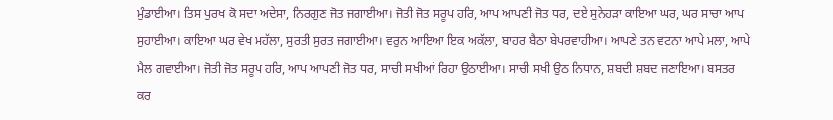ਮੁੰਡਾਈਆ। ਤਿਸ ਪੁਰਖ ਕੋ ਸਦਾ ਅਦੇਸਾ, ਨਿਰਗੁਣ ਜੋਤ ਜਗਾਈਆ। ਜੋਤੀ ਜੋਤ ਸਰੂਪ ਹਰਿ, ਆਪ ਆਪਣੀ ਜੋਤ ਧਰ, ਦਏ ਸੁਨੇਹੜਾ ਕਾਇਆ ਘਰ, ਘਰ ਸਾਚਾ ਆਪ ਸੁਹਾਈਆ। ਕਾਇਆ ਘਰ ਵੇਖ ਮਹੱਲਾ, ਸੁਰਤੀ ਸੁਰਤ ਜਗਾਈਆ। ਵਰੁਨ ਆਇਆ ਇਕ ਅਕੱਲਾ, ਬਾਹਰ ਬੈਠਾ ਬੇਪਰਵਾਹੀਆ। ਆਪਣੇ ਤਨ ਵਟਨਾ ਆਪੇ ਮਲਾ, ਆਪੇ ਮੈਲ ਗਵਾਈਆ। ਜੋਤੀ ਜੋਤ ਸਰੂਪ ਹਰਿ, ਆਪ ਆਪਣੀ ਜੋਤ ਧਰ, ਸਾਚੀ ਸਖੀਆਂ ਰਿਹਾ ਉਠਾਈਆ। ਸਾਚੀ ਸਖੀ ਉਠ ਨਿਧਾਨ, ਸ਼ਬਦੀ ਸ਼ਬਦ ਜਣਾਇਆ। ਬਸਤਰ ਕਰ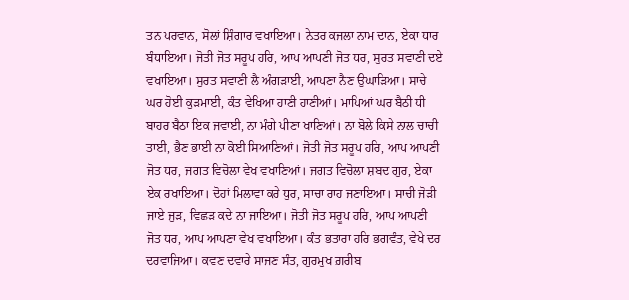ਤਨ ਪਰਵਾਨ, ਸੋਲਾਂ ਸ਼ਿੰਗਾਰ ਵਖਾਇਆ। ਨੇਤਰ ਕਜਲਾ ਨਾਮ ਦਾਨ, ਏਕਾ ਧਾਰ ਬੰਧਾਇਆ। ਜੋਤੀ ਜੋਤ ਸਰੂਪ ਹਰਿ, ਆਪ ਆਪਣੀ ਜੋਤ ਧਰ, ਸੁਰਤ ਸਵਾਣੀ ਦਏ ਵਖਾਇਆ। ਸੁਰਤ ਸਵਾਣੀ ਲੈ ਅੰਗੜਾਈ, ਆਪਣਾ ਨੈਣ ਉਘਾੜਿਆ। ਸਾਚੇ ਘਰ ਹੋਈ ਕੁੜਮਾਈ, ਕੰਤ ਵੇਖਿਆ ਹਾਣੀ ਹਾਣੀਆਂ। ਮਾਪਿਆਂ ਘਰ ਬੈਠੀ ਧੀ ਬਾਹਰ ਬੈਠਾ ਇਕ ਜਵਾਈ, ਨਾ ਮੰਗੇ ਪੀਣਾ ਖਾਣਿਆਂ। ਨਾ ਬੋਲੇ ਕਿਸੇ ਨਾਲ ਚਾਚੀ ਤਾਈ, ਭੈਣ ਭਾਈ ਨਾ ਕੋਈ ਸਿਆਣਿਆਂ। ਜੋਤੀ ਜੋਤ ਸਰੂਪ ਹਰਿ, ਆਪ ਆਪਣੀ ਜੋਤ ਧਰ, ਜਗਤ ਵਿਚੋਲਾ ਵੇਖ ਵਖਾਣਿਆਂ। ਜਗਤ ਵਿਚੋਲਾ ਸ਼ਬਦ ਗੁਰ, ਏਕਾ ਏਕ ਰਖਾਇਆ। ਦੋਹਾਂ ਮਿਲਾਵਾ ਕਰੇ ਧੁਰ, ਸਾਚਾ ਰਾਹ ਜਣਾਇਆ। ਸਾਚੀ ਜੋੜੀ ਜਾਏ ਜੁੜ, ਵਿਛੜ ਕਦੇ ਨਾ ਜਾਇਆ। ਜੋਤੀ ਜੋਤ ਸਰੂਪ ਹਰਿ, ਆਪ ਆਪਣੀ ਜੋਤ ਧਰ, ਆਪ ਆਪਣਾ ਵੇਖ ਵਖਾਇਆ। ਕੰਤ ਭਤਾਰਾ ਹਰਿ ਭਗਵੰਤ, ਵੇਖੇ ਦਰ ਦਰਵਾਜਿਆ। ਕਵਣ ਦਵਾਰੇ ਸਾਜਣ ਸੰਤ, ਗੁਰਮੁਖ ਗ਼ਰੀਬ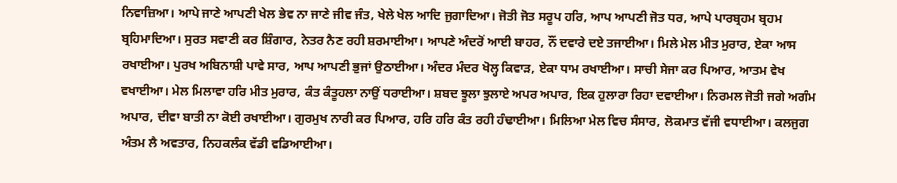ਨਿਵਾਜ਼ਿਆ। ਆਪੇ ਜਾਣੇ ਆਪਣੀ ਖੇਲ ਭੇਵ ਨਾ ਜਾਣੇ ਜੀਵ ਜੰਤ, ਖੇਲੇ ਖੇਲ ਆਦਿ ਜੁਗਾਦਿਆ। ਜੋਤੀ ਜੋਤ ਸਰੂਪ ਹਰਿ, ਆਪ ਆਪਣੀ ਜੋਤ ਧਰ, ਆਪੇ ਪਾਰਬ੍ਰਹਮ ਬ੍ਰਹਮ ਬ੍ਰਹਿਮਾਦਿਆ। ਸੁਰਤ ਸਵਾਣੀ ਕਰ ਸ਼ਿੰਗਾਰ, ਨੇਤਰ ਨੈਣ ਰਹੀ ਸ਼ਰਮਾਈਆ। ਆਪਣੇ ਅੰਦਰੋਂ ਆਈ ਬਾਹਰ, ਨੌਂ ਦਵਾਰੇ ਦਏ ਤਜਾਈਆ। ਮਿਲੇ ਮੇਲ ਮੀਤ ਮੁਰਾਰ, ਏਕਾ ਆਸ ਰਖਾਈਆ। ਪੁਰਖ ਅਬਿਨਾਸ਼ੀ ਪਾਵੇ ਸਾਰ, ਆਪ ਆਪਣੀ ਭੁਜਾਂ ਉਠਾਈਆ। ਅੰਦਰ ਮੰਦਰ ਖੋਲ੍ਹ ਕਿਵਾੜ, ਏਕਾ ਧਾਮ ਰਖਾਈਆ। ਸਾਚੀ ਸੇਜਾ ਕਰ ਪਿਆਰ, ਆਤਮ ਵੇਖ ਵਖਾਈਆ। ਮੇਲ ਮਿਲਾਵਾ ਹਰਿ ਮੀਤ ਮੁਰਾਰ, ਕੰਤ ਕੰਤੂਹਲਾ ਨਾਉਂ ਧਰਾਈਆ। ਸ਼ਬਦ ਝੂਲਾ ਝੁਲਾਏ ਅਪਰ ਅਪਾਰ, ਇਕ ਹੁਲਾਰਾ ਰਿਹਾ ਦਵਾਈਆ। ਨਿਰਮਲ ਜੋਤੀ ਜਗੇ ਅਗੰਮ ਅਪਾਰ, ਦੀਵਾ ਬਾਤੀ ਨਾ ਕੋਈ ਰਖਾਈਆ। ਗੁਰਮੁਖ ਨਾਰੀ ਕਰ ਪਿਆਰ, ਹਰਿ ਹਰਿ ਕੰਤ ਰਹੀ ਹੰਢਾਈਆ। ਮਿਲਿਆ ਮੇਲ ਵਿਚ ਸੰਸਾਰ, ਲੋਕਮਾਤ ਵੱਜੀ ਵਧਾਈਆ। ਕਲਜੁਗ ਅੰਤਮ ਲੈ ਅਵਤਾਰ, ਨਿਹਕਲੰਕ ਵੱਡੀ ਵਡਿਆਈਆ।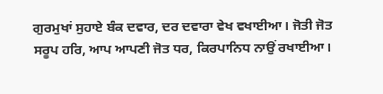ਗੁਰਮੁਖਾਂ ਸੁਹਾਏ ਬੰਕ ਦਵਾਰ, ਦਰ ਦਵਾਰਾ ਵੇਖ ਵਖਾਈਆ। ਜੋਤੀ ਜੋਤ ਸਰੂਪ ਹਰਿ, ਆਪ ਆਪਣੀ ਜੋਤ ਧਰ, ਕਿਰਪਾਨਿਧ ਨਾਉਂ ਰਖਾਈਆ।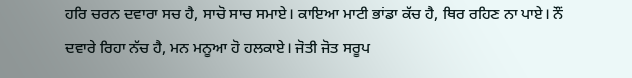ਹਰਿ ਚਰਨ ਦਵਾਰਾ ਸਚ ਹੈ, ਸਾਚੋ ਸਾਚ ਸਮਾਏ। ਕਾਇਆ ਮਾਟੀ ਭਾਂਡਾ ਕੱਚ ਹੈ, ਥਿਰ ਰਹਿਣ ਨਾ ਪਾਏ। ਨੌਂ ਦਵਾਰੇ ਰਿਹਾ ਨੱਚ ਹੈ, ਮਨ ਮਨੂਆ ਹੋ ਹਲਕਾਏ। ਜੋਤੀ ਜੋਤ ਸਰੂਪ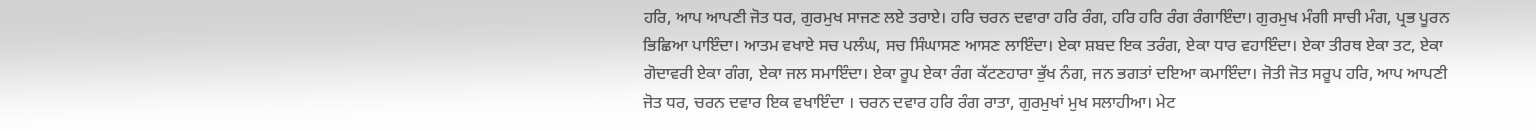ਹਰਿ, ਆਪ ਆਪਣੀ ਜੋਤ ਧਰ, ਗੁਰਮੁਖ ਸਾਜਣ ਲਏ ਤਰਾਏ। ਹਰਿ ਚਰਨ ਦਵਾਰਾ ਹਰਿ ਰੰਗ, ਹਰਿ ਹਰਿ ਰੰਗ ਰੰਗਾਇੰਦਾ। ਗੁਰਮੁਖ ਮੰਗੀ ਸਾਚੀ ਮੰਗ, ਪ੍ਰਭ ਪੂਰਨ ਭਿਛਿਆ ਪਾਇੰਦਾ। ਆਤਮ ਵਖਾਏ ਸਚ ਪਲੰਘ, ਸਚ ਸਿੰਘਾਸਣ ਆਸਣ ਲਾਇੰਦਾ। ਏਕਾ ਸ਼ਬਦ ਇਕ ਤਰੰਗ, ਏਕਾ ਧਾਰ ਵਹਾਇੰਦਾ। ਏਕਾ ਤੀਰਥ ਏਕਾ ਤਟ, ਏਕਾ ਗੋਦਾਵਰੀ ਏਕਾ ਗੰਗ, ਏਕਾ ਜਲ ਸਮਾਇੰਦਾ। ਏਕਾ ਰੂਪ ਏਕਾ ਰੰਗ ਕੱਟਣਹਾਰਾ ਭੁੱਖ ਨੰਗ, ਜਨ ਭਗਤਾਂ ਦਇਆ ਕਮਾਇੰਦਾ। ਜੋਤੀ ਜੋਤ ਸਰੂਪ ਹਰਿ, ਆਪ ਆਪਣੀ ਜੋਤ ਧਰ, ਚਰਨ ਦਵਾਰ ਇਕ ਵਖਾਇੰਦਾ । ਚਰਨ ਦਵਾਰ ਹਰਿ ਰੰਗ ਰਾਤਾ, ਗੁਰਮੁਖਾਂ ਮੁਖ ਸਲਾਹੀਆ। ਮੇਟ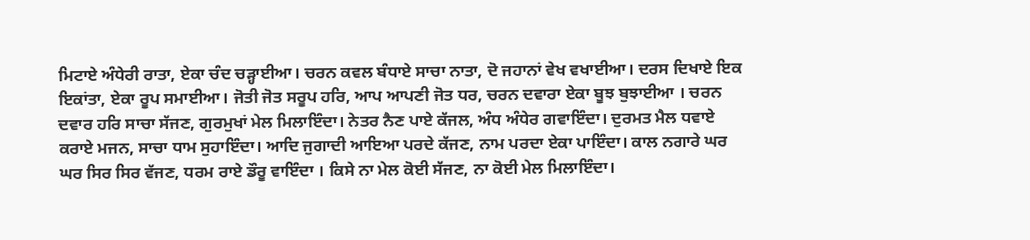ਮਿਟਾਏ ਅੰਧੇਰੀ ਰਾਤਾ, ਏਕਾ ਚੰਦ ਚੜ੍ਹਾਈਆ। ਚਰਨ ਕਵਲ ਬੰਧਾਏ ਸਾਚਾ ਨਾਤਾ, ਦੋ ਜਹਾਨਾਂ ਵੇਖ ਵਖਾਈਆ। ਦਰਸ ਦਿਖਾਏ ਇਕ ਇਕਾਂਤਾ, ਏਕਾ ਰੂਪ ਸਮਾਈਆ। ਜੋਤੀ ਜੋਤ ਸਰੂਪ ਹਰਿ, ਆਪ ਆਪਣੀ ਜੋਤ ਧਰ, ਚਰਨ ਦਵਾਰਾ ਏਕਾ ਬੂਝ ਬੁਝਾਈਆ । ਚਰਨ ਦਵਾਰ ਹਰਿ ਸਾਚਾ ਸੱਜਣ, ਗੁਰਮੁਖਾਂ ਮੇਲ ਮਿਲਾਇੰਦਾ। ਨੇਤਰ ਨੈਣ ਪਾਏ ਕੱਜਲ, ਅੰਧ ਅੰਧੇਰ ਗਵਾਇੰਦਾ। ਦੁਰਮਤ ਮੈਲ ਧਵਾਏ ਕਰਾਏ ਮਜਨ, ਸਾਚਾ ਧਾਮ ਸੁਹਾਇੰਦਾ। ਆਦਿ ਜੁਗਾਦੀ ਆਇਆ ਪਰਦੇ ਕੱਜਣ, ਨਾਮ ਪਰਦਾ ਏਕਾ ਪਾਇੰਦਾ। ਕਾਲ ਨਗਾਰੇ ਘਰ ਘਰ ਸਿਰ ਸਿਰ ਵੱਜਣ, ਧਰਮ ਰਾਏ ਡੌਰੂ ਵਾਇੰਦਾ । ਕਿਸੇ ਨਾ ਮੇਲ ਕੋਈ ਸੱਜਣ, ਨਾ ਕੋਈ ਮੇਲ ਮਿਲਾਇੰਦਾ।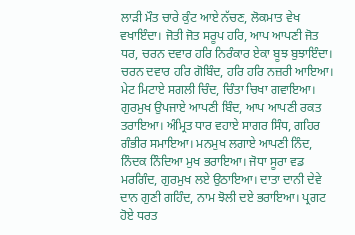ਲਾੜੀ ਮੌਤ ਚਾਰੇ ਕੁੰਟ ਆਏ ਨੱਚਣ, ਲੋਕਮਾਤ ਵੇਖ ਵਖਾਇੰਦਾ। ਜੋਤੀ ਜੋਤ ਸਰੂਪ ਹਰਿ, ਆਪ ਆਪਣੀ ਜੋਤ ਧਰ, ਚਰਨ ਦਵਾਰ ਹਰਿ ਨਿਰੰਕਾਰ ਏਕਾ ਬੂਝ ਬੁਝਾਇੰਦਾ। ਚਰਨ ਦਵਾਰ ਹਰਿ ਗੋਬਿੰਦ, ਹਰਿ ਹਰਿ ਨਜ਼ਰੀ ਆਇਆ। ਮੇਟ ਮਿਟਾਏ ਸਗਲੀ ਚਿੰਦ, ਚਿੰਤਾ ਚਿਖਾ ਗਵਾਇਆ। ਗੁਰਮੁਖ ਉਪਜਾਏ ਆਪਣੀ ਬਿੰਦ, ਆਪ ਆਪਣੀ ਰਕਤ ਤਰਾਇਆ। ਅੰਮ੍ਰਿਤ ਧਾਰ ਵਹਾਏ ਸਾਗਰ ਸਿੰਧ, ਗਹਿਰ ਗੰਭੀਰ ਸਮਾਇਆ। ਮਨਮੁਖ ਲਗਾਏ ਆਪਣੀ ਨਿੰਦ, ਨਿੰਦਕ ਨਿੰਦਿਆ ਮੁਖ ਭਰਾਇਆ। ਜੋਧਾ ਸੂਰਾ ਵਡ ਮਰਗਿੰਦ, ਗੁਰਮੁਖ ਲਏ ਉਠਾਇਆ। ਦਾਤਾ ਦਾਨੀ ਦੇਵੇ ਦਾਨ ਗੁਣੀ ਗਹਿੰਦ, ਨਾਮ ਝੋਲੀ ਦਏ ਭਰਾਇਆ। ਪ੍ਰਗਟ ਹੋਏ ਧਰਤ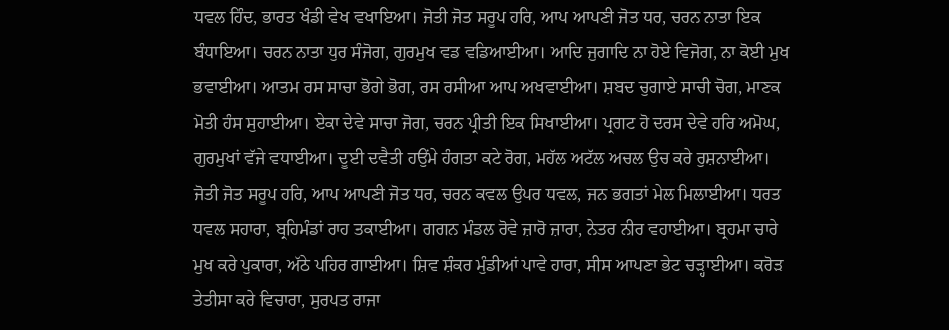ਧਵਲ ਹਿੰਦ, ਭਾਰਤ ਖੰਡੀ ਵੇਖ ਵਖਾਇਆ। ਜੋਤੀ ਜੋਤ ਸਰੂਪ ਹਰਿ, ਆਪ ਆਪਣੀ ਜੋਤ ਧਰ, ਚਰਨ ਨਾਤਾ ਇਕ ਬੰਧਾਇਆ। ਚਰਨ ਨਾਤਾ ਧੁਰ ਸੰਜੋਗ, ਗੁਰਮੁਖ ਵਡ ਵਡਿਆਈਆ। ਆਦਿ ਜੁਗਾਦਿ ਨਾ ਹੋਏ ਵਿਜੋਗ, ਨਾ ਕੋਈ ਮੁਖ ਭਵਾਈਆ। ਆਤਮ ਰਸ ਸਾਚਾ ਭੋਗੇ ਭੋਗ, ਰਸ ਰਸੀਆ ਆਪ ਅਖਵਾਈਆ। ਸ਼ਬਦ ਚੁਗਾਏ ਸਾਚੀ ਚੋਗ, ਮਾਣਕ ਮੋਤੀ ਹੰਸ ਸੁਹਾਈਆ। ਏਕਾ ਦੇਵੇ ਸਾਚਾ ਜੋਗ, ਚਰਨ ਪ੍ਰੀਤੀ ਇਕ ਸਿਖਾਈਆ। ਪ੍ਰਗਟ ਹੋ ਦਰਸ ਦੇਵੇ ਹਰਿ ਅਮੋਘ, ਗੁਰਮੁਖਾਂ ਵੱਜੇ ਵਧਾਈਆ। ਦੂਈ ਦਵੈਤੀ ਹਉਂਮੇ ਹੰਗਤਾ ਕਟੇ ਰੋਗ, ਮਹੱਲ ਅਟੱਲ ਅਚਲ ਉਚ ਕਰੇ ਰੁਸ਼ਨਾਈਆ। ਜੋਤੀ ਜੋਤ ਸਰੂਪ ਹਰਿ, ਆਪ ਆਪਣੀ ਜੋਤ ਧਰ, ਚਰਨ ਕਵਲ ਉਪਰ ਧਵਲ, ਜਨ ਭਗਤਾਂ ਮੇਲ ਮਿਲਾਈਆ। ਧਰਤ ਧਵਲ ਸਹਾਰਾ, ਬ੍ਰਹਿਮੰਡਾਂ ਰਾਹ ਤਕਾਈਆ। ਗਗਨ ਮੰਡਲ ਰੋਵੇ ਜ਼ਾਰੋ ਜ਼ਾਰਾ, ਨੇਤਰ ਨੀਰ ਵਹਾਈਆ। ਬ੍ਰਹਮਾ ਚਾਰੇ ਮੁਖ ਕਰੇ ਪੁਕਾਰਾ, ਅੱਠੇ ਪਹਿਰ ਗਾਈਆ। ਸ਼ਿਵ ਸ਼ੰਕਰ ਮੁੰਡੀਆਂ ਪਾਵੇ ਹਾਰਾ, ਸੀਸ ਆਪਣਾ ਭੇਟ ਚੜ੍ਹਾਈਆ। ਕਰੋੜ ਤੇਤੀਸਾ ਕਰੇ ਵਿਚਾਰਾ, ਸੁਰਪਤ ਰਾਜਾ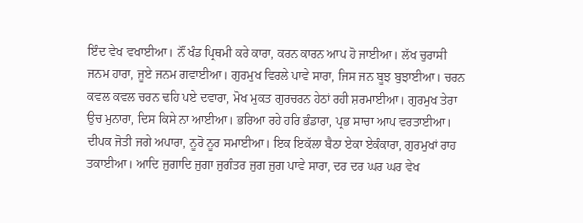ਇੰਦ ਵੇਖ ਵਖਾਈਆ। ਨੌਂ ਖੰਡ ਪ੍ਰਿਥਮੀ ਕਰੇ ਕਾਰਾ, ਕਰਨ ਕਾਰਨ ਆਪ ਹੋ ਜਾਈਆ। ਲੱਖ ਚੁਰਾਸੀ ਜਨਮ ਹਾਰਾ, ਜੂਏ ਜਨਮ ਗਵਾਈਆ। ਗੁਰਮੁਖ ਵਿਰਲੇ ਪਾਵੇ ਸਾਰਾ, ਜਿਸ ਜਨ ਬੂਝ ਬੁਝਾਈਆ। ਚਰਨ ਕਵਲ ਕਵਲ ਚਰਨ ਢਹਿ ਪਏ ਦਵਾਰਾ, ਮੋਖ ਮੁਕਤ ਗੁਰਚਰਨ ਹੇਠਾਂ ਰਹੀ ਸ਼ਰਮਾਈਆ। ਗੁਰਮੁਖ ਤੇਰਾ ਉਚ ਮੁਨਾਰਾ, ਦਿਸ ਕਿਸੇ ਨਾ ਆਈਆ। ਭਰਿਆ ਰਹੇ ਹਰਿ ਭੰਡਾਰਾ, ਪ੍ਰਭ ਸਾਚਾ ਆਪ ਵਰਤਾਈਆ। ਦੀਪਕ ਜੋਤੀ ਜਗੇ ਅਪਾਰਾ, ਨੂਰੋ ਨੂਰ ਸਮਾਈਆ। ਇਕ ਇਕੱਲਾ ਬੈਠਾ ਏਕਾ ਏਕੰਕਾਰਾ, ਗੁਰਮੁਖਾਂ ਰਾਹ ਤਕਾਈਆ। ਆਦਿ ਜੁਗਾਦਿ ਜੁਗਾ ਜੁਗੰਤਰ ਜੁਗ ਜੁਗ ਪਾਵੇ ਸਾਰਾ, ਦਰ ਦਰ ਘਰ ਘਰ ਵੇਖ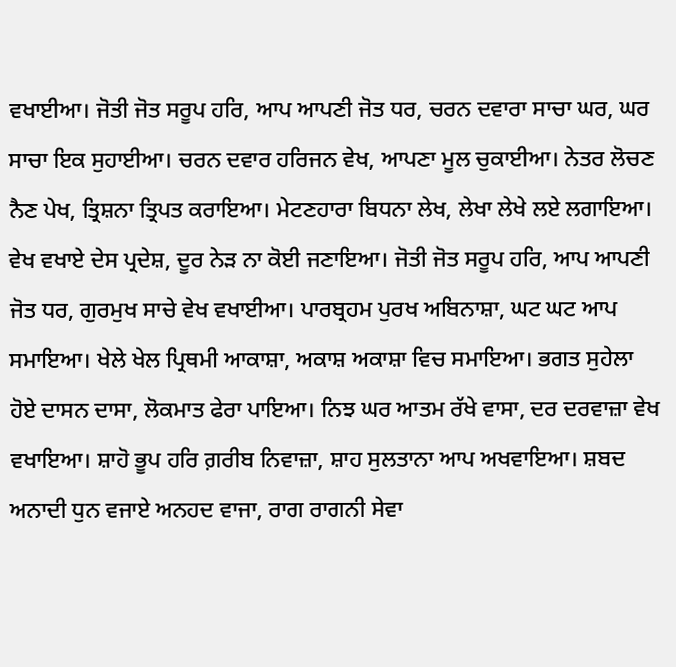ਵਖਾਈਆ। ਜੋਤੀ ਜੋਤ ਸਰੂਪ ਹਰਿ, ਆਪ ਆਪਣੀ ਜੋਤ ਧਰ, ਚਰਨ ਦਵਾਰਾ ਸਾਚਾ ਘਰ, ਘਰ ਸਾਚਾ ਇਕ ਸੁਹਾਈਆ। ਚਰਨ ਦਵਾਰ ਹਰਿਜਨ ਵੇਖ, ਆਪਣਾ ਮੂਲ ਚੁਕਾਈਆ। ਨੇਤਰ ਲੋਚਣ ਨੈਣ ਪੇਖ, ਤ੍ਰਿਸ਼ਨਾ ਤ੍ਰਿਪਤ ਕਰਾਇਆ। ਮੇਟਣਹਾਰਾ ਬਿਧਨਾ ਲੇਖ, ਲੇਖਾ ਲੇਖੇ ਲਏ ਲਗਾਇਆ। ਵੇਖ ਵਖਾਏ ਦੇਸ ਪ੍ਰਦੇਸ਼, ਦੂਰ ਨੇੜ ਨਾ ਕੋਈ ਜਣਾਇਆ। ਜੋਤੀ ਜੋਤ ਸਰੂਪ ਹਰਿ, ਆਪ ਆਪਣੀ ਜੋਤ ਧਰ, ਗੁਰਮੁਖ ਸਾਚੇ ਵੇਖ ਵਖਾਈਆ। ਪਾਰਬ੍ਰਹਮ ਪੁਰਖ ਅਬਿਨਾਸ਼ਾ, ਘਟ ਘਟ ਆਪ ਸਮਾਇਆ। ਖੇਲੇ ਖੇਲ ਪ੍ਰਿਥਮੀ ਆਕਾਸ਼ਾ, ਅਕਾਸ਼ ਅਕਾਸ਼ਾ ਵਿਚ ਸਮਾਇਆ। ਭਗਤ ਸੁਹੇਲਾ ਹੋਏ ਦਾਸਨ ਦਾਸਾ, ਲੋਕਮਾਤ ਫੇਰਾ ਪਾਇਆ। ਨਿਝ ਘਰ ਆਤਮ ਰੱਖੇ ਵਾਸਾ, ਦਰ ਦਰਵਾਜ਼ਾ ਵੇਖ ਵਖਾਇਆ। ਸ਼ਾਹੋ ਭੂਪ ਹਰਿ ਗ਼ਰੀਬ ਨਿਵਾਜ਼ਾ, ਸ਼ਾਹ ਸੁਲਤਾਨਾ ਆਪ ਅਖਵਾਇਆ। ਸ਼ਬਦ ਅਨਾਦੀ ਧੁਨ ਵਜਾਏ ਅਨਹਦ ਵਾਜਾ, ਰਾਗ ਰਾਗਨੀ ਸੇਵਾ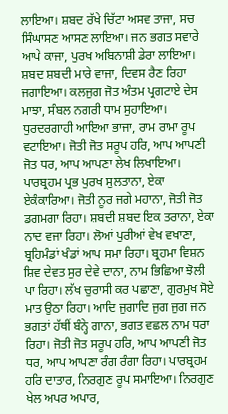ਲਾਇਆ। ਸ਼ਬਦ ਰੱਖੇ ਚਿੱਟਾ ਅਸਵ ਤਾਜਾ, ਸਚ ਸਿੰਘਾਸਣ ਆਸਣ ਲਾਇਆ। ਜਨ ਭਗਤ ਸਵਾਰੇ ਆਪੇ ਕਾਜਾ, ਪੁਰਖ ਅਬਿਨਾਸ਼ੀ ਡੇਰਾ ਲਾਇਆ। ਸ਼ਬਦ ਸ਼ਬਦੀ ਮਾਰੇ ਵਾਜਾ, ਦਿਵਸ ਰੈਣ ਰਿਹਾ ਜਗਾਇਆ। ਕਲਜੁਗ ਜੋਤ ਅੰਤਮ ਪ੍ਰਗਟਾਏ ਦੇਸ ਮਾਝਾ, ਸੰਬਲ ਨਗਰੀ ਧਾਮ ਸੁਹਾਇਆ। ਧੁਰਦਰਗਾਹੀ ਆਇਆ ਭਾਜਾ, ਰਾਮ ਰਾਮਾ ਰੂਪ ਵਟਾਇਆ। ਜੋਤੀ ਜੋਤ ਸਰੂਪ ਹਰਿ, ਆਪ ਆਪਣੀ ਜੋਤ ਧਰ, ਆਪ ਆਪਣਾ ਲੇਖ ਲਿਖਾਇਆ। ਪਾਰਬ੍ਰਹਮ ਪ੍ਰਭ ਪੁਰਖ ਸੁਲਤਾਨਾ, ਏਕਾ ਏਕੰਕਾਰਿਆ। ਜੋਤੀ ਨੂਰ ਜਗੇ ਮਹਾਨਾ, ਜੋਤੀ ਜੋਤ ਡਗਮਗਾ ਰਿਹਾ। ਸ਼ਬਦੀ ਸ਼ਬਦ ਇਕ ਤਰਾਨਾ, ਏਕਾ ਨਾਦ ਵਜਾ ਰਿਹਾ। ਲੋਆਂ ਪੁਰੀਆਂ ਵੇਖ ਵਖਾਣਾ, ਬ੍ਰਹਿਮੰਡਾਂ ਖੰਡਾਂ ਆਪ ਸਮਾ ਰਿਹਾ। ਬ੍ਰਹਮਾ ਵਿਸ਼ਨ ਸ਼ਿਵ ਦੇਵਤ ਸੁਰ ਦੇਵੇ ਦਾਨਾ, ਨਾਮ ਭਿਛਿਆ ਝੋਲੀ ਪਾ ਰਿਹਾ। ਲੱਖ ਚੁਰਾਸੀ ਕਰ ਪਛਾਣਾ, ਗੁਰਮੁਖ ਸੋਏ ਮਾਤ ਉਠਾ ਰਿਹਾ। ਆਦਿ ਜੁਗਾਦਿ ਜੁਗ ਜੁਗ ਜਨ ਭਗਤਾਂ ਹੱਥੀਂ ਬੰਨ੍ਹੇ ਗਾਨਾ, ਭਗਤ ਵਛਲ ਨਾਮ ਧਰਾ ਰਿਹਾ। ਜੋਤੀ ਜੋਤ ਸਰੂਪ ਹਰਿ, ਆਪ ਆਪਣੀ ਜੋਤ ਧਰ, ਆਪ ਆਪਣਾ ਰੰਗ ਰੰਗਾ ਰਿਹਾ। ਪਾਰਬ੍ਰਹਮ ਹਰਿ ਦਾਤਾਰ, ਨਿਰਗੁਣ ਰੂਪ ਸਮਾਇਆ। ਨਿਰਗੁਣ ਖੇਲ ਅਪਰ ਅਪਾਰ,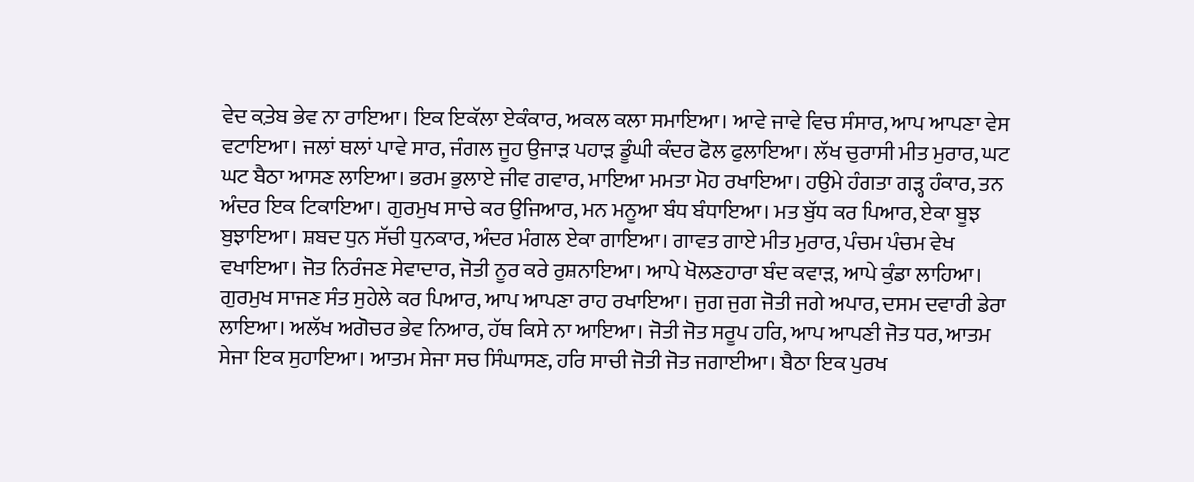ਵੇਦ ਕ਼ਤੇਬ ਭੇਵ ਨਾ ਰਾਇਆ। ਇਕ ਇਕੱਲਾ ਏਕੰਕਾਰ, ਅਕਲ ਕਲਾ ਸਮਾਇਆ। ਆਵੇ ਜਾਵੇ ਵਿਚ ਸੰਸਾਰ, ਆਪ ਆਪਣਾ ਵੇਸ ਵਟਾਇਆ। ਜਲਾਂ ਥਲਾਂ ਪਾਵੇ ਸਾਰ, ਜੰਗਲ ਜੂਹ ਉਜਾੜ ਪਹਾੜ ਡੂੰਘੀ ਕੰਦਰ ਫੋਲ ਫੁਲਾਇਆ। ਲੱਖ ਚੁਰਾਸੀ ਮੀਤ ਮੁਰਾਰ, ਘਟ ਘਟ ਬੈਠਾ ਆਸਣ ਲਾਇਆ। ਭਰਮ ਭੁਲਾਏ ਜੀਵ ਗਵਾਰ, ਮਾਇਆ ਮਮਤਾ ਮੋਹ ਰਖਾਇਆ। ਹਉਮੇ ਹੰਗਤਾ ਗੜ੍ਹ ਹੰਕਾਰ, ਤਨ ਅੰਦਰ ਇਕ ਟਿਕਾਇਆ। ਗੁਰਮੁਖ ਸਾਚੇ ਕਰ ਉਜਿਆਰ, ਮਨ ਮਨੂਆ ਬੰਧ ਬੰਧਾਇਆ। ਮਤ ਬੁੱਧ ਕਰ ਪਿਆਰ, ਏਕਾ ਬੂਝ ਬੁਝਾਇਆ। ਸ਼ਬਦ ਧੁਨ ਸੱਚੀ ਧੁਨਕਾਰ, ਅੰਦਰ ਮੰਗਲ ਏਕਾ ਗਾਇਆ। ਗਾਵਤ ਗਾਏ ਮੀਤ ਮੁਰਾਰ, ਪੰਚਮ ਪੰਚਮ ਵੇਖ ਵਖਾਇਆ। ਜੋਤ ਨਿਰੰਜਣ ਸੇਵਾਦਾਰ, ਜੋਤੀ ਨੂਰ ਕਰੇ ਰੁਸ਼ਨਾਇਆ। ਆਪੇ ਖੋਲਣਹਾਰਾ ਬੰਦ ਕਵਾੜ, ਆਪੇ ਕੁੰਡਾ ਲਾਹਿਆ। ਗੁਰਮੁਖ ਸਾਜਣ ਸੰਤ ਸੁਹੇਲੇ ਕਰ ਪਿਆਰ, ਆਪ ਆਪਣਾ ਰਾਹ ਰਖਾਇਆ। ਜੁਗ ਜੁਗ ਜੋਤੀ ਜਗੇ ਅਪਾਰ, ਦਸਮ ਦਵਾਰੀ ਡੇਰਾ ਲਾਇਆ। ਅਲੱਖ ਅਗੋਚਰ ਭੇਵ ਨਿਆਰ, ਹੱਥ ਕਿਸੇ ਨਾ ਆਇਆ। ਜੋਤੀ ਜੋਤ ਸਰੂਪ ਹਰਿ, ਆਪ ਆਪਣੀ ਜੋਤ ਧਰ, ਆਤਮ ਸੇਜਾ ਇਕ ਸੁਹਾਇਆ। ਆਤਮ ਸੇਜਾ ਸਚ ਸਿੰਘਾਸਣ, ਹਰਿ ਸਾਚੀ ਜੋਤੀ ਜੋਤ ਜਗਾਈਆ। ਬੈਠਾ ਇਕ ਪੁਰਖ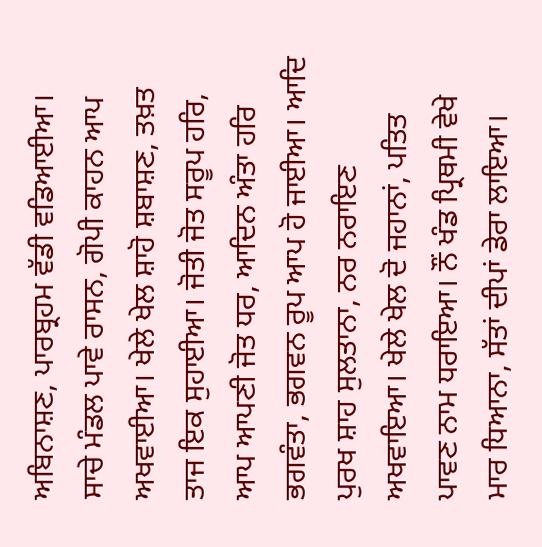ਅਬਿਨਾਸ਼ਣ, ਪਾਰਬ੍ਰਹਮ ਵੱਡੀ ਵਡਿਆਈਆ। ਸਾਚੇ ਮੰਡਲ ਪਾਵੇ ਰਾਸਨ, ਗੋਪੀ ਕਾਹਨ ਆਪ ਅਖਵਾਈਆ। ਖੇਲੇ ਖੇਲ ਸ਼ਾਹੋ ਸ਼ਬਾਸ਼ਣ, ਤਖ਼ਤ ਤਾਜ ਇਕ ਸੁਹਾਈਆ। ਜੋਤੀ ਜੋਤ ਸਰੂਪ ਹਰਿ, ਆਪ ਆਪਣੀ ਜੋਤ ਧਰ, ਆਦਿਨ ਅੰਤਾ ਹਰਿ ਭਗਵੰਤਾ, ਭਗਵਨ ਰੂਪ ਆਪ ਹੋ ਜਾਈਆ। ਆਦਿ ਪੁਰਖ ਸ਼ਾਹ ਸੁਲਤਾਨਾ, ਨਰ ਨਰਾਇਣ ਅਖਵਾਇਆ। ਖੇਲੇ ਖੇਲ ਦੋ ਜਹਾਨਾਂ, ਪਤਿਤ ਪਾਵਣ ਨਾਮ ਧਰਾਇਆ। ਨੌਂ ਖੰਡ ਪ੍ਰਿਥਮੀ ਵੇਖੇ ਮਾਰ ਧਿਆਨਾ, ਸੱਤਾਂ ਦੀਪਾਂ ਡੇਰਾ ਲਾਇਆ।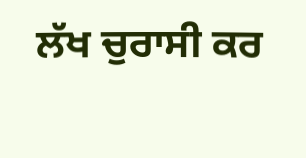ਲੱਖ ਚੁਰਾਸੀ ਕਰ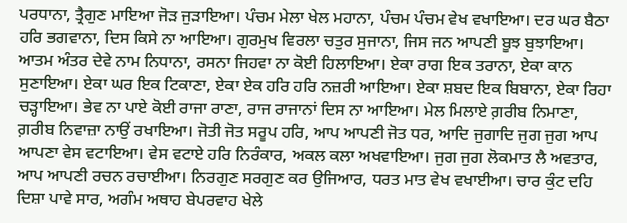ਪਰਧਾਨਾ, ਤ੍ਰੈਗੁਣ ਮਾਇਆ ਜੋੜ ਜੁੜਾਇਆ। ਪੰਚਮ ਮੇਲਾ ਖੇਲ ਮਹਾਨਾ, ਪੰਚਮ ਪੰਚਮ ਵੇਖ ਵਖਾਇਆ। ਦਰ ਘਰ ਬੈਠਾ ਹਰਿ ਭਗਵਾਨਾ, ਦਿਸ ਕਿਸੇ ਨਾ ਆਇਆ। ਗੁਰਮੁਖ ਵਿਰਲਾ ਚਤੁਰ ਸੁਜਾਨਾ, ਜਿਸ ਜਨ ਆਪਣੀ ਬੂਝ ਬੁਝਾਇਆ। ਆਤਮ ਅੰਤਰ ਦੇਵੇ ਨਾਮ ਨਿਧਾਨਾ, ਰਸਨਾ ਜਿਹਵਾ ਨਾ ਕੋਈ ਹਿਲਾਇਆ। ਏਕਾ ਰਾਗ ਇਕ ਤਰਾਨਾ, ਏਕਾ ਕਾਨ ਸੁਣਾਇਆ। ਏਕਾ ਘਰ ਇਕ ਟਿਕਾਣਾ, ਏਕਾ ਏਕ ਹਰਿ ਹਰਿ ਨਜ਼ਰੀ ਆਇਆ। ਏਕਾ ਸ਼ਬਦ ਇਕ ਬਿਬਾਨਾ, ਏਕਾ ਰਿਹਾ ਚੜ੍ਹਾਇਆ। ਭੇਵ ਨਾ ਪਾਏ ਕੋਈ ਰਾਜਾ ਰਾਣਾ, ਰਾਜ ਰਾਜਾਨਾਂ ਦਿਸ ਨਾ ਆਇਆ। ਮੇਲ ਮਿਲਾਏ ਗ਼ਰੀਬ ਨਿਮਾਣਾ, ਗ਼ਰੀਬ ਨਿਵਾਜ਼ਾ ਨਾਉਂ ਰਖਾਇਆ। ਜੋਤੀ ਜੋਤ ਸਰੂਪ ਹਰਿ, ਆਪ ਆਪਣੀ ਜੋਤ ਧਰ, ਆਦਿ ਜੁਗਾਦਿ ਜੁਗ ਜੁਗ ਆਪ ਆਪਣਾ ਵੇਸ ਵਟਾਇਆ। ਵੇਸ ਵਟਾਏ ਹਰਿ ਨਿਰੰਕਾਰ, ਅਕਲ ਕਲਾ ਅਖਵਾਇਆ। ਜੁਗ ਜੁਗ ਲੋਕਮਾਤ ਲੈ ਅਵਤਾਰ, ਆਪ ਆਪਣੀ ਰਚਨ ਰਚਾਈਆ। ਨਿਰਗੁਣ ਸਰਗੁਣ ਕਰ ਉਜਿਆਰ, ਧਰਤ ਮਾਤ ਵੇਖ ਵਖਾਈਆ। ਚਾਰ ਕੁੰਟ ਦਹਿ ਦਿਸ਼ਾ ਪਾਵੇ ਸਾਰ, ਅਗੰਮ ਅਥਾਹ ਬੇਪਰਵਾਹ ਖੇਲੇ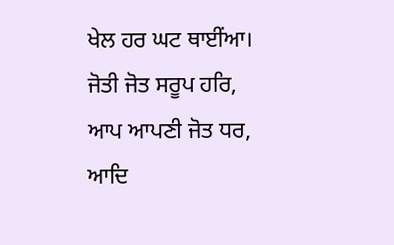ਖੇਲ ਹਰ ਘਟ ਥਾਈਂਆ। ਜੋਤੀ ਜੋਤ ਸਰੂਪ ਹਰਿ, ਆਪ ਆਪਣੀ ਜੋਤ ਧਰ, ਆਦਿ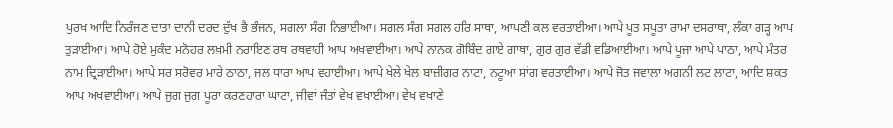ਪੁਰਖ ਆਦਿ ਨਿਰੰਜਣ ਦਾਤਾ ਦਾਨੀ ਦਰਦ ਦੁੱਖ ਭੈ ਭੰਜਨ, ਸਗਲਾ ਸੰਗ ਨਿਭਾਈਆ। ਸਗਲ ਸੰਗ ਸਗਲ ਹਰਿ ਸਾਥਾ, ਆਪਣੀ ਕਲ ਵਰਤਾਈਆ। ਆਪੇ ਪੂਤ ਸਪੂਤਾ ਰਾਮਾ ਦਸਰਾਥਾ, ਲੰਕਾ ਗੜ੍ਹ ਆਪ ਤੁੜਾਈਆ। ਆਪੇ ਹੋਏ ਮੁਕੰਦ ਮਨੋਹਰ ਲਖ਼ਮੀ ਨਰਾਇਣ ਰਥ ਰਥਵਾਹੀ ਆਪ ਅਖਵਾਈਆ। ਆਪੇ ਨਾਨਕ ਗੋਬਿੰਦ ਗਾਏ ਗਾਥਾ, ਗੁਰ ਗੁਰ ਵੱਡੀ ਵਡਿਆਈਆ। ਆਪੇ ਪੂਜਾ ਆਪੇ ਪਾਠਾ, ਆਪੇ ਮੰਤਰ ਨਾਮ ਦ੍ਰਿੜਾਈਆ। ਆਪੇ ਸਰ ਸਰੋਵਰ ਮਾਰੇ ਠਾਠਾ, ਜਲ ਧਾਰਾ ਆਪ ਵਹਾਈਆ। ਆਪੇ ਖੇਲੇ ਖੇਲ ਬਾਜ਼ੀਗਰ ਨਾਟਾ, ਨਟੂਆ ਸਾਂਗ ਵਰਤਾਈਆ। ਆਪੇ ਜੋਤ ਜਵਾਲਾ ਅਗਨੀ ਲਟ ਲਾਟਾ, ਆਦਿ ਸ਼ਕਤ ਆਪ ਅਖਵਾਈਆ। ਆਪੇ ਜੁਗ ਜੁਗ ਪੂਰਾ ਕਰਣਹਾਰਾ ਘਾਟਾ, ਜੀਵਾਂ ਜੰਤਾਂ ਵੇਖ ਵਖਾਈਆ। ਵੇਖ ਵਖਾਣੇ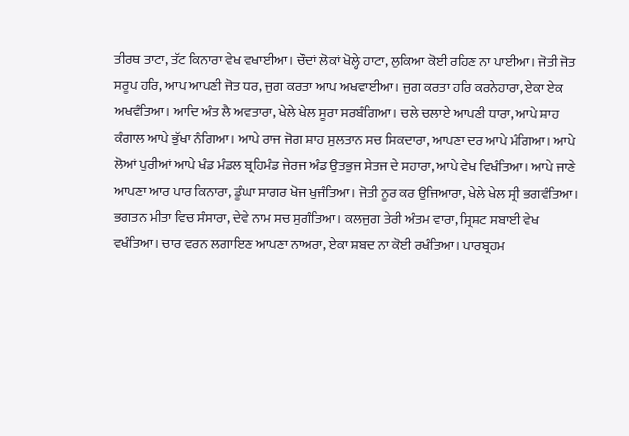ਤੀਰਥ ਤਾਟਾ, ਤੱਟ ਕਿਨਾਰਾ ਵੇਖ ਵਖਾਈਆ। ਚੌਦਾਂ ਲੋਕਾਂ ਖੋਲ੍ਹੇ ਹਾਟਾ, ਲੁਕਿਆ ਕੋਈ ਰਹਿਣ ਨਾ ਪਾਈਆ। ਜੋਤੀ ਜੋਤ ਸਰੂਪ ਹਰਿ, ਆਪ ਆਪਣੀ ਜੋਤ ਧਰ, ਜੁਗ ਕਰਤਾ ਆਪ ਅਖਵਾਈਆ। ਜੁਗ ਕਰਤਾ ਹਰਿ ਕਰਨੇਹਾਰਾ, ਏਕਾ ਏਕ ਅਖਵੰਤਿਆ। ਆਦਿ ਅੰਤ ਲੈ ਅਵਤਾਰਾ, ਖੇਲੇ ਖੇਲ ਸੂਰਾ ਸਰਬੰਗਿਆ। ਚਲੇ ਚਲਾਏ ਆਪਣੀ ਧਾਰਾ, ਆਪੇ ਸ਼ਾਹ ਕੰਗਾਲ ਆਪੇ ਭੁੱਖਾ ਨੰਗਿਆ। ਆਪੇ ਰਾਜ ਜੋਗ ਸ਼ਾਹ ਸੁਲਤਾਨ ਸਚ ਸਿਕਦਾਰਾ, ਆਪਣਾ ਦਰ ਆਪੇ ਮੰਗਿਆ। ਆਪੇ ਲੋਆਂ ਪੁਰੀਆਂ ਆਪੇ ਖੰਡ ਮੰਡਲ ਬ੍ਰਹਿਮੰਡ ਜੇਰਜ ਅੰਡ ਉਤਭੁਜ ਸੇਤਜ ਦੇ ਸਹਾਰਾ, ਆਪੇ ਵੇਖ ਵਿਖੰਤਿਆ। ਆਪੇ ਜਾਣੇ ਆਪਣਾ ਆਰ ਪਾਰ ਕਿਨਾਰਾ, ਡੂੰਘਾ ਸਾਗਰ ਖੋਜ ਖੁਜੰਤਿਆ। ਜੋਤੀ ਨੂਰ ਕਰ ਉਜਿਆਰਾ, ਖੇਲੇ ਖੇਲ ਸ੍ਰੀ ਭਗਵੰਤਿਆ। ਭਗਤਨ ਮੀਤਾ ਵਿਚ ਸੰਸਾਰਾ, ਦੇਵੇ ਨਾਮ ਸਚ ਸੁਗੰਤਿਆ। ਕਲਜੁਗ ਤੇਰੀ ਅੰਤਮ ਵਾਰਾ, ਸ੍ਰਿਸ਼ਟ ਸਬਾਈ ਵੇਖ ਵਖੰਤਿਆ। ਚਾਰ ਵਰਨ ਲਗਾਇਣ ਆਪਣਾ ਨਾਅਰਾ, ਏਕਾ ਸ਼ਬਦ ਨਾ ਕੋਈ ਰਖੰਤਿਆ। ਪਾਰਬ੍ਰਹਮ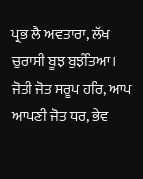ਪ੍ਰਭ ਲੈ ਅਵਤਾਰਾ, ਲੱਖ ਚੁਰਾਸੀ ਬੂਝ ਬੁਝੰਤਿਆ। ਜੋਤੀ ਜੋਤ ਸਰੂਪ ਹਰਿ, ਆਪ ਆਪਣੀ ਜੋਤ ਧਰ, ਭੇਵ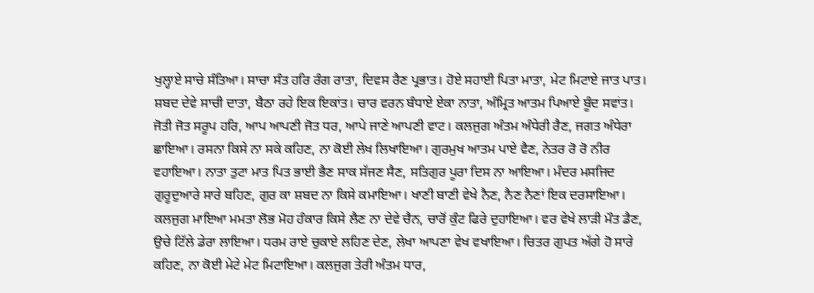ਖੁਲ੍ਹਾਏ ਸਾਚੇ ਸੰਤਿਆ। ਸਾਚਾ ਸੰਤ ਹਰਿ ਰੰਗ ਰਾਤਾ, ਦਿਵਸ ਰੈਣ ਪ੍ਰਭਾਤ। ਹੋਏ ਸਹਾਈ ਪਿਤਾ ਮਾਤਾ, ਮੇਟ ਮਿਟਾਏ ਜਾਤ ਪਾਤ। ਸ਼ਬਦ ਦੇਵੇ ਸਾਚੀ ਦਾਤਾ, ਬੈਠਾ ਰਹੇ ਇਕ ਇਕਾਂਤ। ਚਾਰ ਵਰਨ ਬੰਧਾਏ ਏਕਾ ਨਾਤਾ, ਅੰਮ੍ਰਿਤ ਆਤਮ ਪਿਆਏ ਬੂੰਦ ਸਵਾਂਤ। ਜੋਤੀ ਜੋਤ ਸਰੂਪ ਹਰਿ, ਆਪ ਆਪਣੀ ਜੋਤ ਧਰ, ਆਪੇ ਜਾਣੇ ਆਪਣੀ ਵਾਟ। ਕਲਜੁਗ ਅੰਤਮ ਅੰਧੇਰੀ ਰੈਣ, ਜਗਤ ਅੰਧੇਰਾ ਛਾਇਆ। ਰਸਨਾ ਕਿਸੇ ਨਾ ਸਕੇ ਕਹਿਣ, ਨਾ ਕੋਈ ਲੇਖ ਲਿਖਾਇਆ। ਗੁਰਮੁਖ ਆਤਮ ਪਾਏ ਵੈਣ, ਨੇਤਰ ਰੋ ਰੋ ਨੀਰ ਵਹਾਇਆ। ਨਾਤਾ ਤੁਟਾ ਮਾਤ ਪਿਤ ਭਾਈ ਭੈਣ ਸਾਕ ਸੱਜਣ ਸੈਣ, ਸਤਿਗੁਰ ਪੂਰਾ ਦਿਸ ਨਾ ਆਇਆ। ਮੰਦਰ ਮਸਜਿਦ ਗੁਰੂਦੁਆਰੇ ਸਾਰੇ ਬਹਿਣ, ਗੁਰ ਕਾ ਸ਼ਬਦ ਨਾ ਕਿਸੇ ਕਮਾਇਆ। ਖਾਣੀ ਬਾਣੀ ਵੇਖੇ ਨੈਣ, ਨੈਣ ਨੈਣਾਂ ਇਕ ਦਰਸਾਇਆ। ਕਲਜੁਗ ਮਾਇਆ ਮਮਤਾ ਲੋਭ ਮੋਹ ਹੰਕਾਰ ਕਿਸੇ ਲੈਣ ਨਾ ਦੇਵੇ ਚੈਨ, ਚਾਰੋਂ ਕੁੰਟ ਫਿਰੇ ਦੁਹਾਇਆ। ਵਰ ਵੇਖੇ ਲਾੜੀ ਮੌਤ ਡੈਣ, ਉਚੇ ਟਿੱਲੇ ਡੇਰਾ ਲਾਇਆ। ਧਰਮ ਰਾਏ ਚੁਕਾਏ ਲਹਿਣ ਦੇਣ, ਲੇਖਾ ਆਪਣਾ ਵੇਖ ਵਖਾਇਆ। ਚਿਤਰ ਗੁਪਤ ਅੱਗੇ ਹੋ ਸਾਰੇ ਕਹਿਣ, ਨਾ ਕੋਈ ਮੇਟੇ ਮੇਟ ਮਿਟਾਇਆ। ਕਲਜੁਗ ਤੇਰੀ ਅੰਤਮ ਧਾਰ,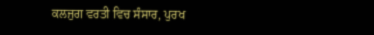ਕਲਜੁਗ ਵਰਤੀ ਵਿਚ ਸੰਸਾਰ, ਪੁਰਖ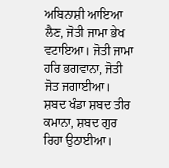ਅਬਿਨਾਸ਼ੀ ਆਇਆ ਲੈਣ, ਜੋਤੀ ਜਾਮਾ ਭੇਖ ਵਟਾਇਆ। ਜੋਤੀ ਜਾਮਾ ਹਰਿ ਭਗਵਾਨਾ, ਜੋਤੀ ਜੋਤ ਜਗਾਈਆ। ਸ਼ਬਦ ਖੰਡਾ ਸ਼ਬਦ ਤੀਰ ਕਮਾਨਾ, ਸ਼ਬਦ ਗੁਰ ਰਿਹਾ ਉਠਾਈਆ।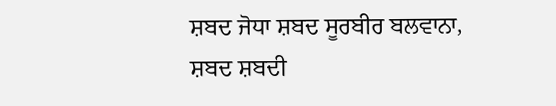ਸ਼ਬਦ ਜੋਧਾ ਸ਼ਬਦ ਸੂਰਬੀਰ ਬਲਵਾਨਾ, ਸ਼ਬਦ ਸ਼ਬਦੀ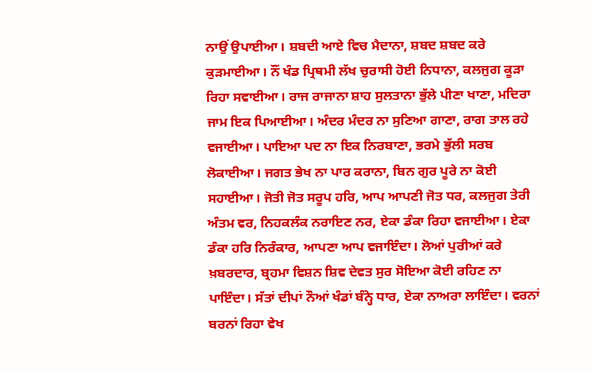ਨਾਉਂ ਉਪਾਈਆ। ਸ਼ਬਦੀ ਆਏ ਵਿਚ ਮੈਦਾਨਾ, ਸ਼ਬਦ ਸ਼ਬਦ ਕਰੇ ਕੁੜਮਾਈਆ। ਨੌਂ ਖੰਡ ਪ੍ਰਿਥਮੀ ਲੱਖ ਚੁਰਾਸੀ ਹੋਈ ਨਿਧਾਨਾ, ਕਲਜੁਗ ਕੂੜਾ ਰਿਹਾ ਸਵਾਈਆ। ਰਾਜ ਰਾਜਾਨਾ ਸ਼ਾਹ ਸੁਲਤਾਨਾ ਭੁੱਲੇ ਪੀਣਾ ਖਾਣਾ, ਮਦਿਰਾ ਜਾਮ ਇਕ ਪਿਆਈਆ। ਅੰਦਰ ਮੰਦਰ ਨਾ ਸੁਣਿਆ ਗਾਣਾ, ਰਾਗ ਤਾਲ ਰਹੇ ਵਜਾਈਆ। ਪਾਇਆ ਪਦ ਨਾ ਇਕ ਨਿਰਬਾਣਾ, ਭਰਮੇ ਭੁੱਲੀ ਸਰਬ ਲੋਕਾਈਆ। ਜਗਤ ਭੇਖ ਨਾ ਪਾਰ ਕਰਾਨਾ, ਬਿਨ ਗੁਰ ਪੂਰੇ ਨਾ ਕੋਈ ਸਹਾਈਆ। ਜੋਤੀ ਜੋਤ ਸਰੂਪ ਹਰਿ, ਆਪ ਆਪਣੀ ਜੋਤ ਧਰ, ਕਲਜੁਗ ਤੇਰੀ ਅੰਤਮ ਵਰ, ਨਿਹਕਲੰਕ ਨਰਾਇਣ ਨਰ, ਏਕਾ ਡੰਕਾ ਰਿਹਾ ਵਜਾਈਆ। ਏਕਾ ਡੰਕਾ ਹਰਿ ਨਿਰੰਕਾਰ, ਆਪਣਾ ਆਪ ਵਜਾਇੰਦਾ। ਲੋਆਂ ਪੁਰੀਆਂ ਕਰੇ ਖ਼ਬਰਦਾਰ, ਬ੍ਰਹਮਾ ਵਿਸ਼ਨ ਸ਼ਿਵ ਦੇਵਤ ਸੁਰ ਸੋਇਆ ਕੋਈ ਰਹਿਣ ਨਾ ਪਾਇੰਦਾ। ਸੱਤਾਂ ਦੀਪਾਂ ਨੌਆਂ ਖੰਡਾਂ ਬੰਨ੍ਹੇ ਧਾਰ, ਏਕਾ ਨਾਅਰਾ ਲਾਇੰਦਾ। ਵਰਨਾਂ ਬਰਨਾਂ ਰਿਹਾ ਵੇਖ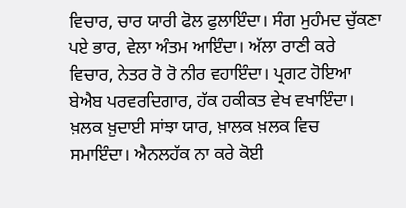ਵਿਚਾਰ, ਚਾਰ ਯਾਰੀ ਫੋਲ ਫੁਲਾਇੰਦਾ। ਸੰਗ ਮੁਹੰਮਦ ਚੁੱਕਣਾ ਪਏ ਭਾਰ, ਵੇਲਾ ਅੰਤਮ ਆਇੰਦਾ। ਅੱਲਾ ਰਾਣੀ ਕਰੇ ਵਿਚਾਰ, ਨੇਤਰ ਰੋ ਰੋ ਨੀਰ ਵਹਾਇੰਦਾ। ਪ੍ਰਗਟ ਹੋਇਆ ਬੇਐਬ ਪਰਵਰਦਿਗਾਰ, ਹੱਕ ਹਕੀਕਤ ਵੇਖ ਵਖਾਇੰਦਾ। ਖ਼ਲਕ ਖ਼ੁਦਾਈ ਸਾਂਝਾ ਯਾਰ, ਖ਼ਾਲਕ ਖ਼ਲਕ ਵਿਚ ਸਮਾਇੰਦਾ। ਐਨਲਹੱਕ ਨਾ ਕਰੇ ਕੋਈ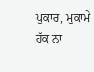ਪੁਕਾਰ, ਮੁਕਾਮੇ ਹੱਕ ਨਾ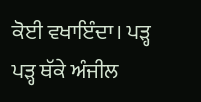ਕੋਈ ਵਖਾਇੰਦਾ। ਪੜ੍ਹ ਪੜ੍ਹ ਥੱਕੇ ਅੰਜੀਲ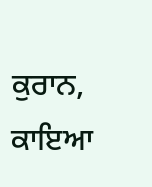ਕੁਰਾਨ, ਕਾਇਆ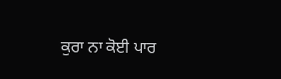ਕੁਰਾ ਨਾ ਕੋਈ ਪਾਰ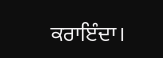ਕਰਾਇੰਦਾ।